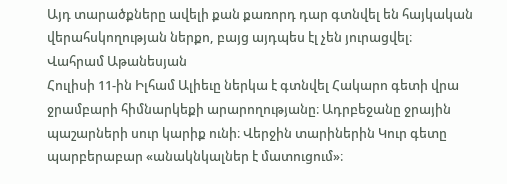Այդ տարածքները ավելի քան քառորդ դար գտնվել են հայկական վերահսկողության ներքո, բայց այդպես էլ չեն յուրացվել։
Վահրամ Աթանեսյան
Հուլիսի 11-ին Իլհամ Ալիեւը ներկա է գտնվել Հակարո գետի վրա ջրամբարի հիմնարկեքի արարողությանը։ Ադրբեջանը ջրային պաշարների սուր կարիք ունի։ Վերջին տարիներին Կուր գետը պարբերաբար «անակնկալներ է մատուցում»։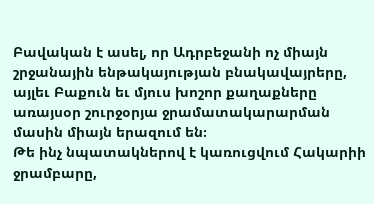Բավական է ասել, որ Ադրբեջանի ոչ միայն շրջանային ենթակայության բնակավայրերը, այլեւ Բաքուն եւ մյուս խոշոր քաղաքները առայսօր շուրջօրյա ջրամատակարարման մասին միայն երազում են։
Թե ինչ նպատակներով է կառուցվում Հակարիի ջրամբարը,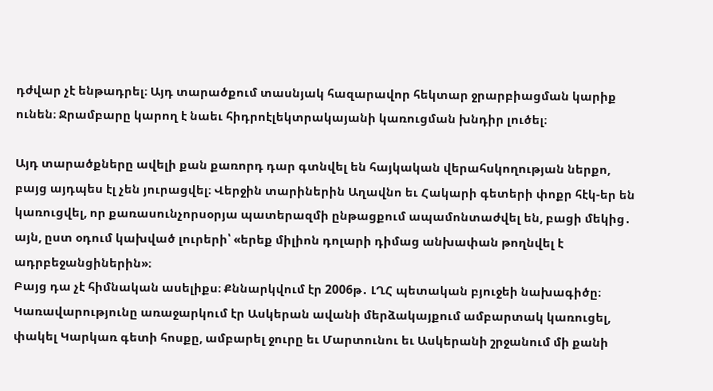դժվար չէ ենթադրել։ Այդ տարածքում տասնյակ հազարավոր հեկտար ջրարբիացման կարիք ունեն։ Ջրամբարը կարող է նաեւ հիդրոէլեկտրակայանի կառուցման խնդիր լուծել։

Այդ տարածքները ավելի քան քառորդ դար գտնվել են հայկական վերահսկողության ներքո, բայց այդպես էլ չեն յուրացվել։ Վերջին տարիներին Աղավնո եւ Հակարի գետերի փոքր հէկ-եր են կառուցվել, որ քառասունչորսօրյա պատերազմի ընթացքում ապամոնտաժվել են, բացի մեկից․ այն, ըստ օդում կախված լուրերի՝ «երեք միլիոն դոլարի դիմաց անխափան թողնվել է ադրբեջանցիներին»։
Բայց դա չէ հիմնական ասելիքս։ Քննարկվում էր 2006թ․ ԼՂՀ պետական բյուջեի նախագիծը։ Կառավարությունը առաջարկում էր Ասկերան ավանի մերձակայքում ամբարտակ կառուցել, փակել Կարկառ գետի հոսքը, ամբարել ջուրը եւ Մարտունու եւ Ասկերանի շրջանում մի քանի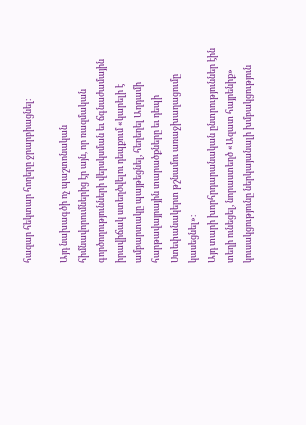հազար հեկտար հողերը ջրարբիացնել։

Այդ նախագծի ոչ պաշտոնական հիմնավորումներից էր այն, որ ռազմական գործողությունների վերսկսման եւ ճգնաժամային իրավիճակ ստեղծվելու դեպքում «կարելի է ամբարտակը պայթեցնել, հեղեղել Աղդամի հարթավայրային տարածքները եւ դեպի Ստեփանակերտ թշնամու առաջխաղացումը կասեցնել»։
Այդ տարի խորհրդարանական ընտրություններ էին տեղի ունեցել, նորաստեղծ «Ազատ հայրենիք» կուսակցությունը ներկայանալի խմբակցություն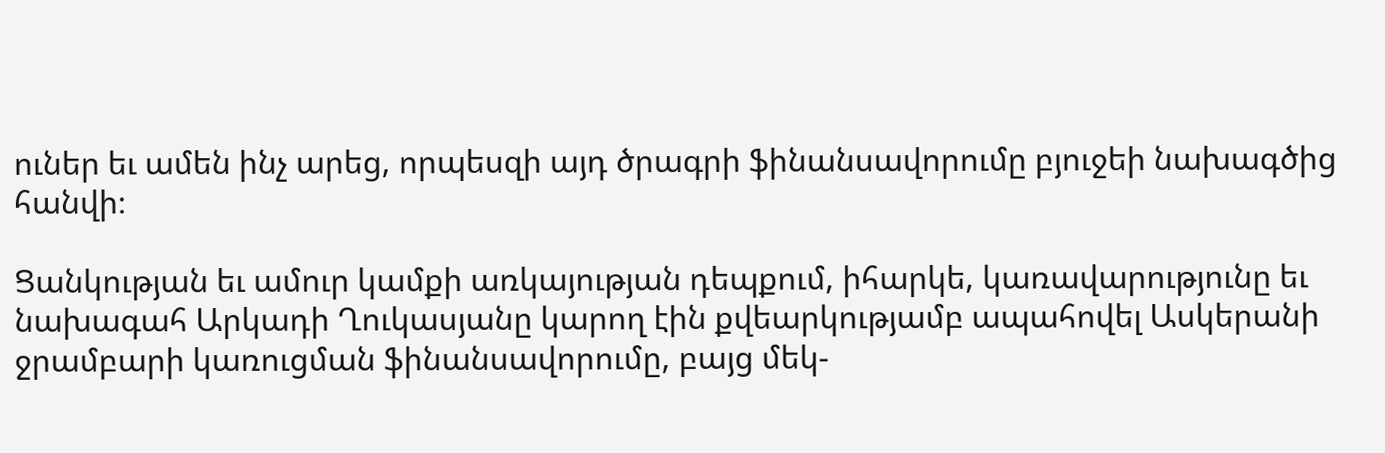ուներ եւ ամեն ինչ արեց, որպեսզի այդ ծրագրի ֆինանսավորումը բյուջեի նախագծից հանվի։

Ցանկության եւ ամուր կամքի առկայության դեպքում, իհարկե, կառավարությունը եւ նախագահ Արկադի Ղուկասյանը կարող էին քվեարկությամբ ապահովել Ասկերանի ջրամբարի կառուցման ֆինանսավորումը, բայց մեկ-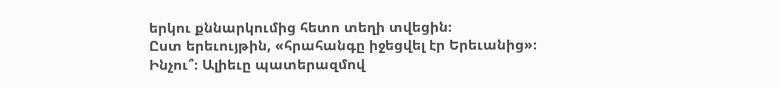երկու քննարկումից հետո տեղի տվեցին։
Ըստ երեւույթին, «հրահանգը իջեցվել էր Երեւանից»։
Ինչու՞։ Ալիեւը պատերազմով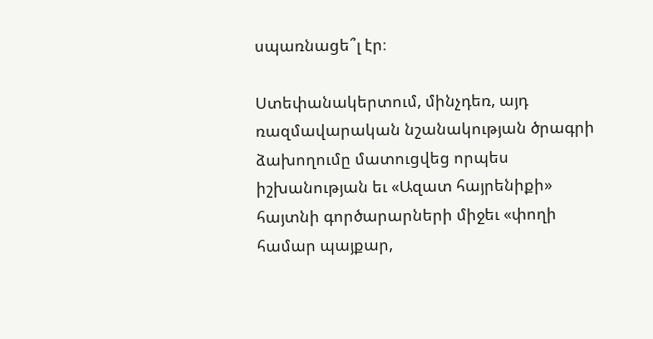սպառնացե՞լ էր։

Ստեփանակերտում, մինչդեռ, այդ ռազմավարական նշանակության ծրագրի ձախողումը մատուցվեց որպես իշխանության եւ «Ազատ հայրենիքի» հայտնի գործարարների միջեւ «փողի համար պայքար,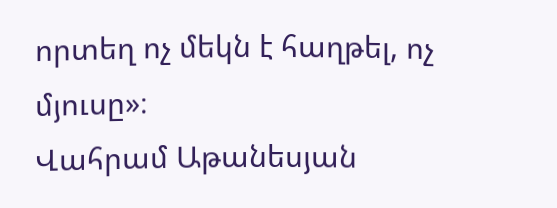որտեղ ոչ մեկն է հաղթել, ոչ մյուսը»։
Վահրամ Աթանեսյան